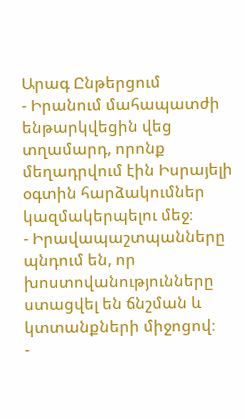Արագ Ընթերցում
- Իրանում մահապատժի ենթարկվեցին վեց տղամարդ, որոնք մեղադրվում էին Իսրայելի օգտին հարձակումներ կազմակերպելու մեջ։
- Իրավապաշտպանները պնդում են, որ խոստովանությունները ստացվել են ճնշման և կտտանքների միջոցով։
-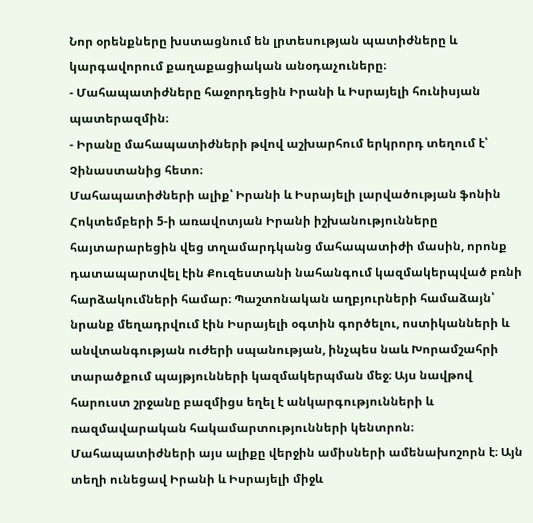Նոր օրենքները խստացնում են լրտեսության պատիժները և կարգավորում քաղաքացիական անօդաչուները։
- Մահապատիժները հաջորդեցին Իրանի և Իսրայելի հունիսյան պատերազմին։
- Իրանը մահապատիժների թվով աշխարհում երկրորդ տեղում է՝ Չինաստանից հետո։
Մահապատիժների ալիք՝ Իրանի և Իսրայելի լարվածության ֆոնին
Հոկտեմբերի 5-ի առավոտյան Իրանի իշխանությունները հայտարարեցին վեց տղամարդկանց մահապատիժի մասին, որոնք դատապարտվել էին Քուզեստանի նահանգում կազմակերպված բռնի հարձակումների համար։ Պաշտոնական աղբյուրների համաձայն՝ նրանք մեղադրվում էին Իսրայելի օգտին գործելու, ոստիկանների և անվտանգության ուժերի սպանության, ինչպես նաև Խորամշահրի տարածքում պայթյունների կազմակերպման մեջ։ Այս նավթով հարուստ շրջանը բազմիցս եղել է անկարգությունների և ռազմավարական հակամարտությունների կենտրոն։
Մահապատիժների այս ալիքը վերջին ամիսների ամենախոշորն է։ Այն տեղի ունեցավ Իրանի և Իսրայելի միջև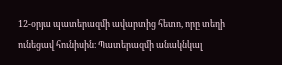12-օրյա պատերազմի ավարտից հետո, որը տեղի ունեցավ հունիսին։ Պատերազմի անակնկալ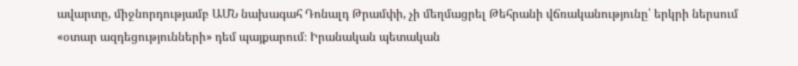ավարտը, միջնորդությամբ ԱՄՆ նախագահ Դոնալդ Թրամփի, չի մեղմացրել Թեհրանի վճռականությունը՝ երկրի ներսում «օտար ազդեցությունների» դեմ պայքարում։ Իրանական պետական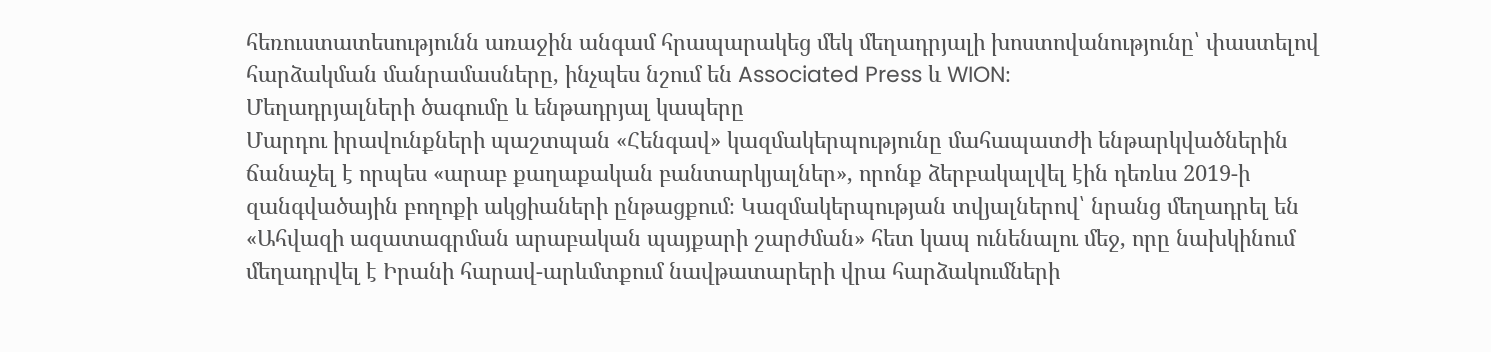հեռուստատեսությունն առաջին անգամ հրապարակեց մեկ մեղադրյալի խոստովանությունը՝ փաստելով հարձակման մանրամասները, ինչպես նշում են Associated Press և WION։
Մեղադրյալների ծագումը և ենթադրյալ կապերը
Մարդու իրավունքների պաշտպան «Հենգավ» կազմակերպությունը մահապատժի ենթարկվածներին ճանաչել է որպես «արաբ քաղաքական բանտարկյալներ», որոնք ձերբակալվել էին դեռևս 2019-ի զանգվածային բողոքի ակցիաների ընթացքում։ Կազմակերպության տվյալներով՝ նրանց մեղադրել են «Ահվազի ազատագրման արաբական պայքարի շարժման» հետ կապ ունենալու մեջ, որը նախկինում մեղադրվել է Իրանի հարավ-արևմտքում նավթատարերի վրա հարձակումների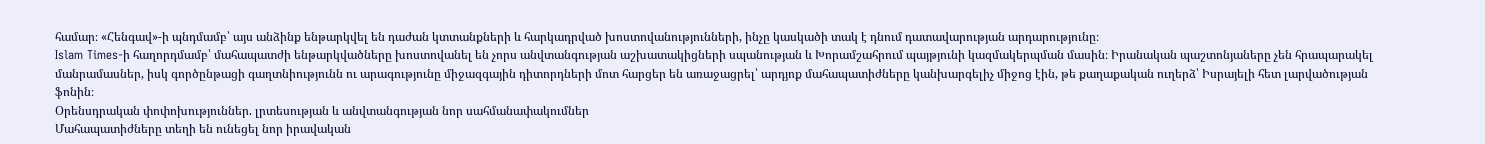համար։ «Հենգավ»-ի պնդմամբ՝ այս անձինք ենթարկվել են դաժան կտտանքների և հարկադրված խոստովանությունների, ինչը կասկածի տակ է դնում դատավարության արդարությունը։
Islam Times-ի հաղորդմամբ՝ մահապատժի ենթարկվածները խոստովանել են չորս անվտանգության աշխատակիցների սպանության և Խորամշահրում պայթյունի կազմակերպման մասին։ Իրանական պաշտոնյաները չեն հրապարակել մանրամասներ, իսկ գործընթացի գաղտնիությունն ու արագությունը միջազգային դիտորդների մոտ հարցեր են առաջացրել՝ արդյոք մահապատիժները կանխարգելիչ միջոց էին, թե քաղաքական ուղերձ՝ Իսրայելի հետ լարվածության ֆոնին։
Օրենսդրական փոփոխություններ. լրտեսության և անվտանգության նոր սահմանափակումներ
Մահապատիժները տեղի են ունեցել նոր իրավական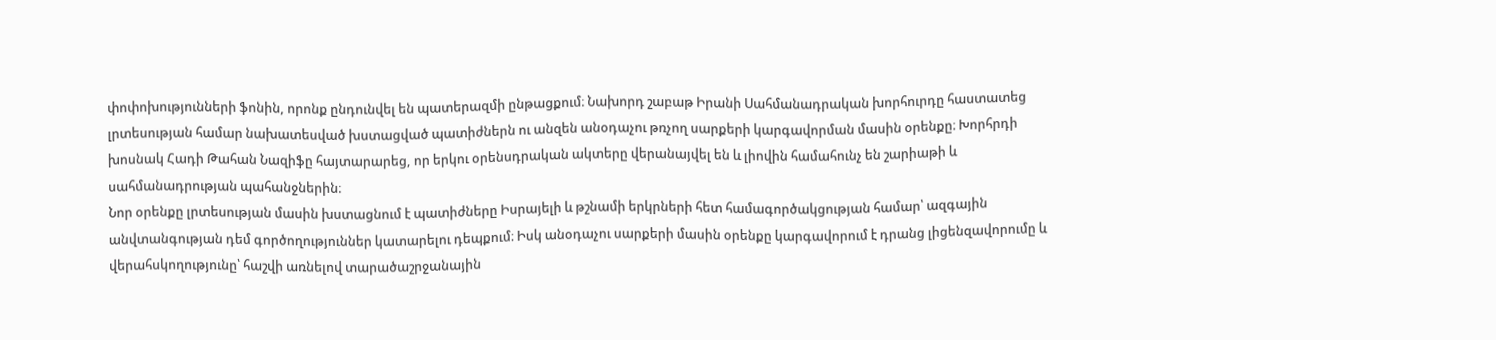փոփոխությունների ֆոնին, որոնք ընդունվել են պատերազմի ընթացքում։ Նախորդ շաբաթ Իրանի Սահմանադրական խորհուրդը հաստատեց լրտեսության համար նախատեսված խստացված պատիժներն ու անզեն անօդաչու թռչող սարքերի կարգավորման մասին օրենքը։ Խորհրդի խոսնակ Հադի Թահան Նազիֆը հայտարարեց, որ երկու օրենսդրական ակտերը վերանայվել են և լիովին համահունչ են շարիաթի և սահմանադրության պահանջներին։
Նոր օրենքը լրտեսության մասին խստացնում է պատիժները Իսրայելի և թշնամի երկրների հետ համագործակցության համար՝ ազգային անվտանգության դեմ գործողություններ կատարելու դեպքում։ Իսկ անօդաչու սարքերի մասին օրենքը կարգավորում է դրանց լիցենզավորումը և վերահսկողությունը՝ հաշվի առնելով տարածաշրջանային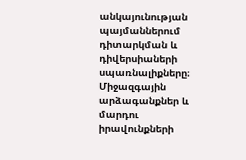անկայունության պայմաններում դիտարկման և դիվերսիաների սպառնալիքները։
Միջազգային արձագանքներ և մարդու իրավունքների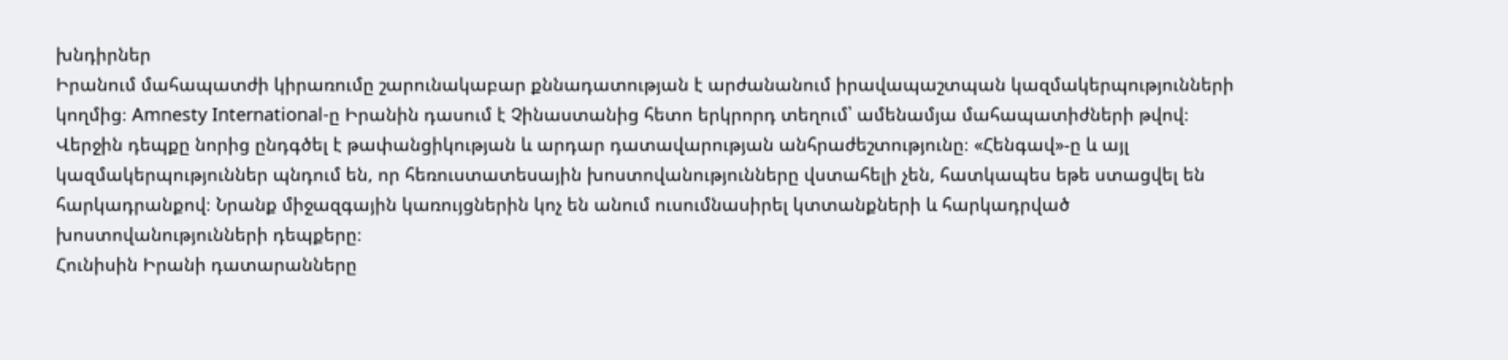խնդիրներ
Իրանում մահապատժի կիրառումը շարունակաբար քննադատության է արժանանում իրավապաշտպան կազմակերպությունների կողմից։ Amnesty International-ը Իրանին դասում է Չինաստանից հետո երկրորդ տեղում՝ ամենամյա մահապատիժների թվով։ Վերջին դեպքը նորից ընդգծել է թափանցիկության և արդար դատավարության անհրաժեշտությունը։ «Հենգավ»-ը և այլ կազմակերպություններ պնդում են, որ հեռուստատեսային խոստովանությունները վստահելի չեն, հատկապես եթե ստացվել են հարկադրանքով։ Նրանք միջազգային կառույցներին կոչ են անում ուսումնասիրել կտտանքների և հարկադրված խոստովանությունների դեպքերը։
Հունիսին Իրանի դատարանները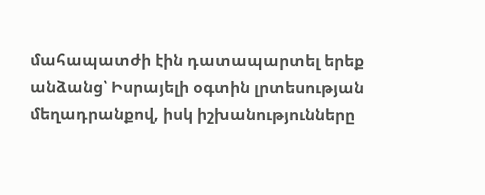մահապատժի էին դատապարտել երեք անձանց՝ Իսրայելի օգտին լրտեսության մեղադրանքով, իսկ իշխանությունները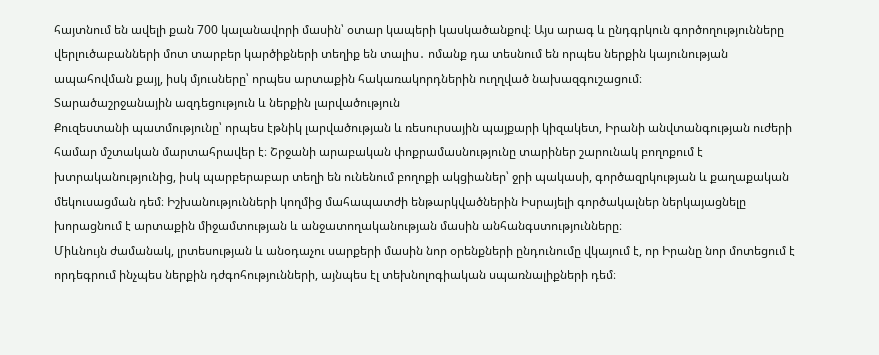հայտնում են ավելի քան 700 կալանավորի մասին՝ օտար կապերի կասկածանքով։ Այս արագ և ընդգրկուն գործողությունները վերլուծաբանների մոտ տարբեր կարծիքների տեղիք են տալիս․ ոմանք դա տեսնում են որպես ներքին կայունության ապահովման քայլ, իսկ մյուսները՝ որպես արտաքին հակառակորդներին ուղղված նախազգուշացում։
Տարածաշրջանային ազդեցություն և ներքին լարվածություն
Քուզեստանի պատմությունը՝ որպես էթնիկ լարվածության և ռեսուրսային պայքարի կիզակետ, Իրանի անվտանգության ուժերի համար մշտական մարտահրավեր է։ Շրջանի արաբական փոքրամասնությունը տարիներ շարունակ բողոքում է խտրականությունից, իսկ պարբերաբար տեղի են ունենում բողոքի ակցիաներ՝ ջրի պակասի, գործազրկության և քաղաքական մեկուսացման դեմ։ Իշխանությունների կողմից մահապատժի ենթարկվածներին Իսրայելի գործակալներ ներկայացնելը խորացնում է արտաքին միջամտության և անջատողականության մասին անհանգստությունները։
Միևնույն ժամանակ, լրտեսության և անօդաչու սարքերի մասին նոր օրենքների ընդունումը վկայում է, որ Իրանը նոր մոտեցում է որդեգրում ինչպես ներքին դժգոհությունների, այնպես էլ տեխնոլոգիական սպառնալիքների դեմ։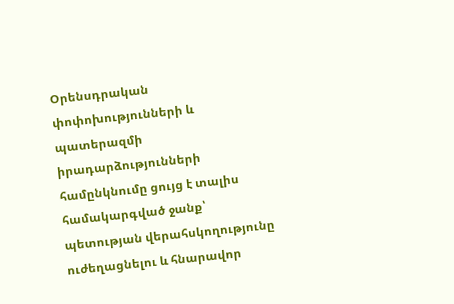Օրենսդրական փոփոխությունների և պատերազմի իրադարձությունների համընկնումը ցույց է տալիս համակարգված ջանք՝ պետության վերահսկողությունը ուժեղացնելու և հնարավոր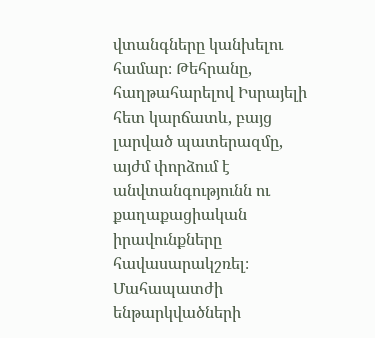վտանգները կանխելու համար։ Թեհրանը, հաղթահարելով Իսրայելի հետ կարճատև, բայց լարված պատերազմը, այժմ փորձում է անվտանգությունն ու քաղաքացիական իրավունքները հավասարակշռել։
Մահապատժի ենթարկվածների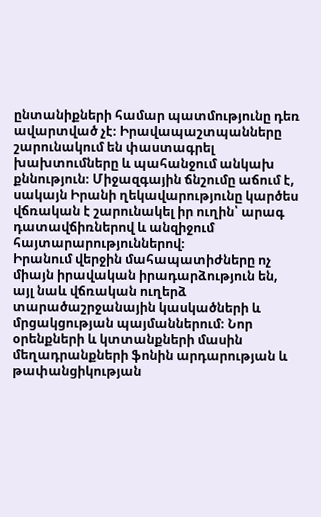ընտանիքների համար պատմությունը դեռ ավարտված չէ։ Իրավապաշտպանները շարունակում են փաստագրել խախտումները և պահանջում անկախ քննություն։ Միջազգային ճնշումը աճում է, սակայն Իրանի ղեկավարությունը կարծես վճռական է շարունակել իր ուղին՝ արագ դատավճիռներով և անզիջում հայտարարություններով։
Իրանում վերջին մահապատիժները ոչ միայն իրավական իրադարձություն են, այլ նաև վճռական ուղերձ տարածաշրջանային կասկածների և մրցակցության պայմաններում։ Նոր օրենքների և կտտանքների մասին մեղադրանքների ֆոնին արդարության և թափանցիկության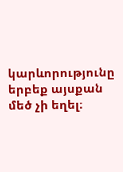կարևորությունը երբեք այսքան մեծ չի եղել։